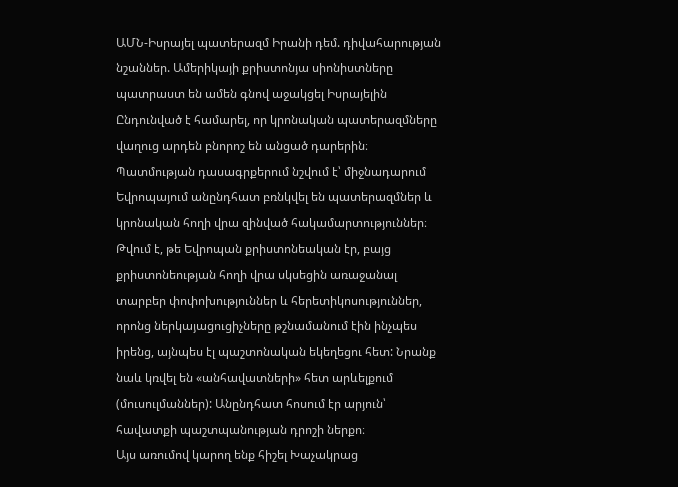ԱՄՆ-Իսրայել պատերազմ Իրանի դեմ. դիվահարության նշաններ. Ամերիկայի քրիստոնյա սիոնիստները պատրաստ են ամեն գնով աջակցել Իսրայելին
Ընդունված է համարել, որ կրոնական պատերազմները վաղուց արդեն բնորոշ են անցած դարերին։ Պատմության դասագրքերում նշվում է՝ միջնադարում Եվրոպայում անընդհատ բռնկվել են պատերազմներ և կրոնական հողի վրա զինված հակամարտություններ։ Թվում է, թե Եվրոպան քրիստոնեական էր, բայց քրիստոնեության հողի վրա սկսեցին առաջանալ տարբեր փոփոխություններ և հերետիկոսություններ, որոնց ներկայացուցիչները թշնամանում էին ինչպես իրենց, այնպես էլ պաշտոնական եկեղեցու հետ: Նրանք նաև կռվել են «անհավատների» հետ արևելքում (մուսուլմաններ): Անընդհատ հոսում էր արյուն՝ հավատքի պաշտպանության դրոշի ներքո։
Այս առումով կարող ենք հիշել Խաչակրաց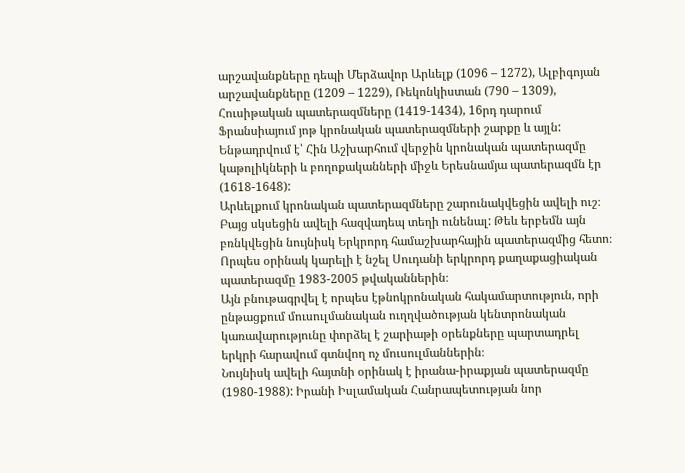արշավանքները դեպի Մերձավոր Արևելք (1096 – 1272), Ալբիգոյան արշավանքները (1209 – 1229), Ռեկոնկիստան (790 – 1309), Հուսիթական պատերազմները (1419-1434), 16րդ դարում Ֆրանսիայում յոթ կրոնական պատերազմների շարքը և այլն: Ենթադրվում է՝ Հին Աշխարհում վերջին կրոնական պատերազմը կաթոլիկների և բողոքականների միջև Երեսնամյա պատերազմն էր (1618-1648):
Արևելքում կրոնական պատերազմները շարունակվեցին ավելի ուշ։ Բայց սկսեցին ավելի հազվադեպ տեղի ունենալ: Թեև երբեմն այն բռնկվեցին նույնիսկ Երկրորդ համաշխարհային պատերազմից հետո։ Որպես օրինակ կարելի է նշել Սուդանի երկրորդ քաղաքացիական պատերազմը 1983-2005 թվականներին։
Այն բնութագրվել է որպես էթնոկրոնական հակամարտություն, որի ընթացքում մուսուլմանական ուղղվածության կենտրոնական կառավարությունը փորձել է շարիաթի օրենքները պարտադրել երկրի հարավում գտնվող ոչ մուսուլմաններին։
Նույնիսկ ավելի հայտնի օրինակ է իրանա-իրաքյան պատերազմը (1980-1988): Իրանի Իսլամական Հանրապետության նոր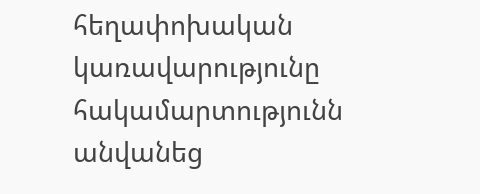հեղափոխական կառավարությունը հակամարտությունն անվանեց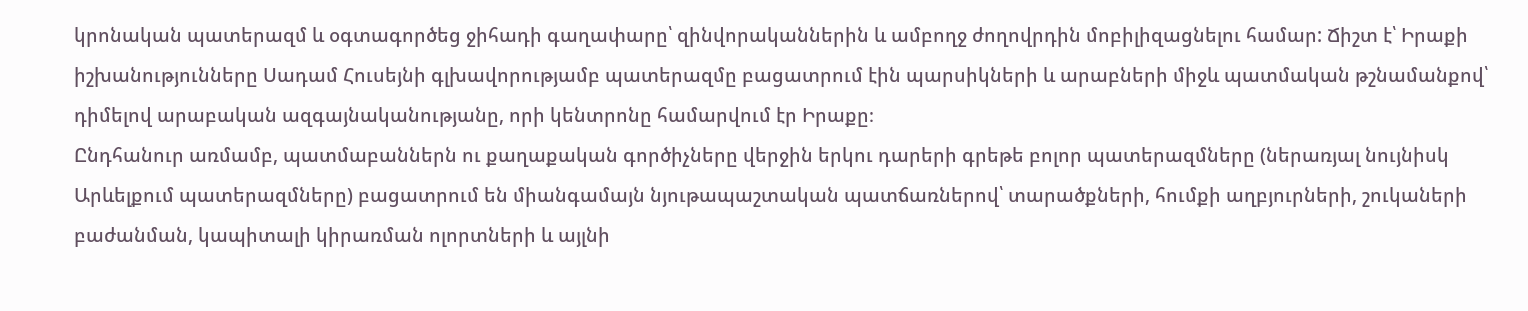կրոնական պատերազմ և օգտագործեց ջիհադի գաղափարը՝ զինվորականներին և ամբողջ ժողովրդին մոբիլիզացնելու համար: Ճիշտ է՝ Իրաքի իշխանությունները Սադամ Հուսեյնի գլխավորությամբ պատերազմը բացատրում էին պարսիկների և արաբների միջև պատմական թշնամանքով՝ դիմելով արաբական ազգայնականությանը, որի կենտրոնը համարվում էր Իրաքը։
Ընդհանուր առմամբ, պատմաբաններն ու քաղաքական գործիչները վերջին երկու դարերի գրեթե բոլոր պատերազմները (ներառյալ նույնիսկ Արևելքում պատերազմները) բացատրում են միանգամայն նյութապաշտական պատճառներով՝ տարածքների, հումքի աղբյուրների, շուկաների բաժանման, կապիտալի կիրառման ոլորտների և այլնի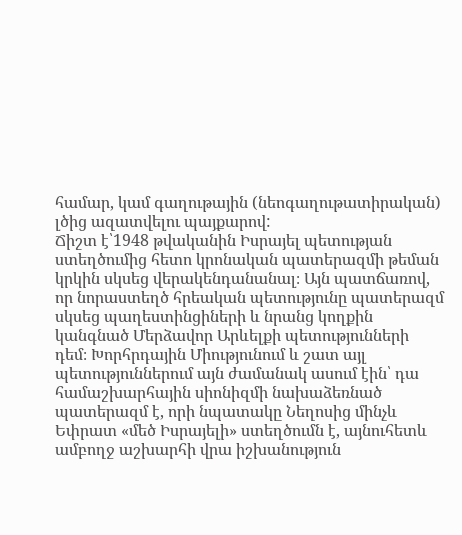համար, կամ գաղութային (նեոգաղութատիրական) լծից ազատվելու պայքարով:
Ճիշտ է՝1948 թվականին Իսրայել պետության ստեղծումից հետո կրոնական պատերազմի թեման կրկին սկսեց վերակենդանանալ։ Այն պատճառով, որ նորաստեղծ հրեական պետությունը պատերազմ սկսեց պաղեստինցիների և նրանց կողքին կանգնած Մերձավոր Արևելքի պետությունների դեմ։ Խորհրդային Միությունում և շատ այլ պետություններում այն ժամանակ ասում էին՝ դա համաշխարհային սիոնիզմի նախաձեռնած պատերազմ է, որի նպատակը Նեղոսից մինչև Եփրատ «մեծ Իսրայելի» ստեղծումն է, այնուհետև ամբողջ աշխարհի վրա իշխանություն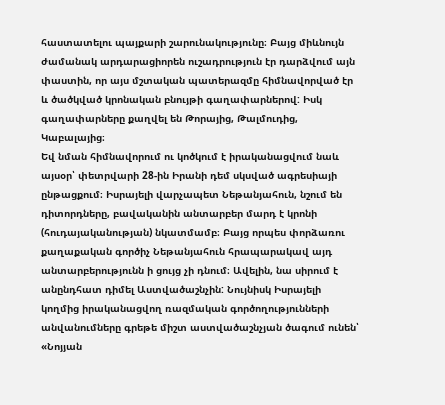հաստատելու պայքարի շարունակությունը։ Բայց միևնույն ժամանակ արդարացիորեն ուշադրություն էր դարձվում այն փաստին, որ այս մշտական պատերազմը հիմնավորված էր և ծածկված կրոնական բնույթի գաղափարներով: Իսկ գաղափարները քաղվել են Թորայից, Թալմուդից, Կաբալայից։
Եվ նման հիմնավորում ու կոծկում է իրականացվում նաև այսօր՝ փետրվարի 28-ին Իրանի դեմ սկսված ագրեսիայի ընթացքում։ Իսրայելի վարչապետ Նեթանյահուն, նշում են դիտորդները, բավականին անտարբեր մարդ է կրոնի (հուդայականության) նկատմամբ։ Բայց որպես փորձառու քաղաքական գործիչ Նեթանյահուն հրապարակավ այդ անտարբերությունն ի ցույց չի դնում։ Ավելին, նա սիրում է անընդհատ դիմել Աստվածաշնչին: Նույնիսկ Իսրայելի կողմից իրականացվող ռազմական գործողությունների անվանումները գրեթե միշտ աստվածաշնչյան ծագում ունեն՝ «Նոյյան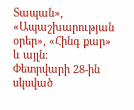Տապան», «Ապաշխարության օրեր», «Հինգ քար» և այլն։
Փետրվարի 28-ին սկսված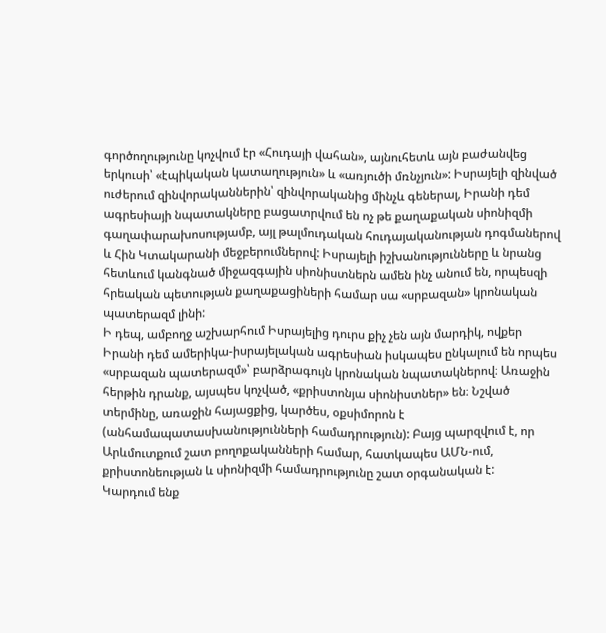գործողությունը կոչվում էր «Հուդայի վահան», այնուհետև այն բաժանվեց երկուսի՝ «էպիկական կատաղություն» և «առյուծի մռնչյուն»: Իսրայելի զինված ուժերում զինվորականներին՝ զինվորականից մինչև գեներալ, Իրանի դեմ ագրեսիայի նպատակները բացատրվում են ոչ թե քաղաքական սիոնիզմի գաղափարախոսությամբ, այլ թալմուդական հուդայականության դոգմաներով և Հին Կտակարանի մեջբերումներով: Իսրայելի իշխանությունները և նրանց հետևում կանգնած միջազգային սիոնիստներն ամեն ինչ անում են, որպեսզի հրեական պետության քաղաքացիների համար սա «սրբազան» կրոնական պատերազմ լինի:
Ի դեպ, ամբողջ աշխարհում Իսրայելից դուրս քիչ չեն այն մարդիկ, ովքեր Իրանի դեմ ամերիկա-իսրայելական ագրեսիան իսկապես ընկալում են որպես «սրբազան պատերազմ»՝ բարձրագույն կրոնական նպատակներով։ Առաջին հերթին դրանք, այսպես կոչված, «քրիստոնյա սիոնիստներ» են։ Նշված տերմինը, առաջին հայացքից, կարծես, օքսիմորոն է (անհամապատասխանությունների համադրություն): Բայց պարզվում է, որ Արևմուտքում շատ բողոքականների համար, հատկապես ԱՄՆ-ում, քրիստոնեության և սիոնիզմի համադրությունը շատ օրգանական է:
Կարդում ենք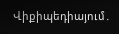Վիքիպեդիայում․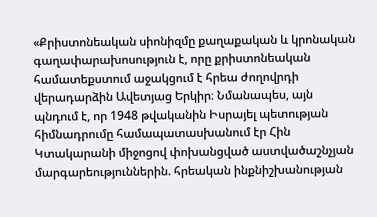«Քրիստոնեական սիոնիզմը քաղաքական և կրոնական գաղափարախոսություն է, որը քրիստոնեական համատեքստում աջակցում է հրեա ժողովրդի վերադարձին Ավետյաց Երկիր։ Նմանապես, այն պնդում է, որ 1948 թվականին Իսրայել պետության հիմնադրումը համապատասխանում էր Հին Կտակարանի միջոցով փոխանցված աստվածաշնչյան մարգարեություններին. հրեական ինքնիշխանության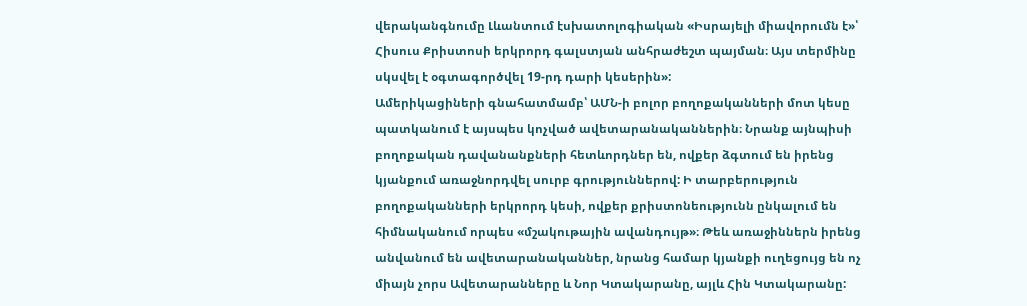վերականգնումը Լևանտում էսխատոլոգիական «Իսրայելի միավորումն է»՝ Հիսուս Քրիստոսի երկրորդ գալստյան անհրաժեշտ պայման։ Այս տերմինը սկսվել է օգտագործվել 19-րդ դարի կեսերին»:
Ամերիկացիների գնահատմամբ՝ ԱՄՆ-ի բոլոր բողոքականների մոտ կեսը պատկանում է այսպես կոչված ավետարանականներին։ Նրանք այնպիսի բողոքական դավանանքների հետևորդներ են, ովքեր ձգտում են իրենց կյանքում առաջնորդվել սուրբ գրություններով: Ի տարբերություն բողոքականների երկրորդ կեսի, ովքեր քրիստոնեությունն ընկալում են հիմնականում որպես «մշակութային ավանդույթ»։ Թեև առաջիններն իրենց անվանում են ավետարանականներ, նրանց համար կյանքի ուղեցույց են ոչ միայն չորս Ավետարանները և Նոր Կտակարանը, այլև Հին Կտակարանը: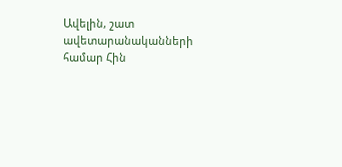Ավելին, շատ ավետարանականների համար Հին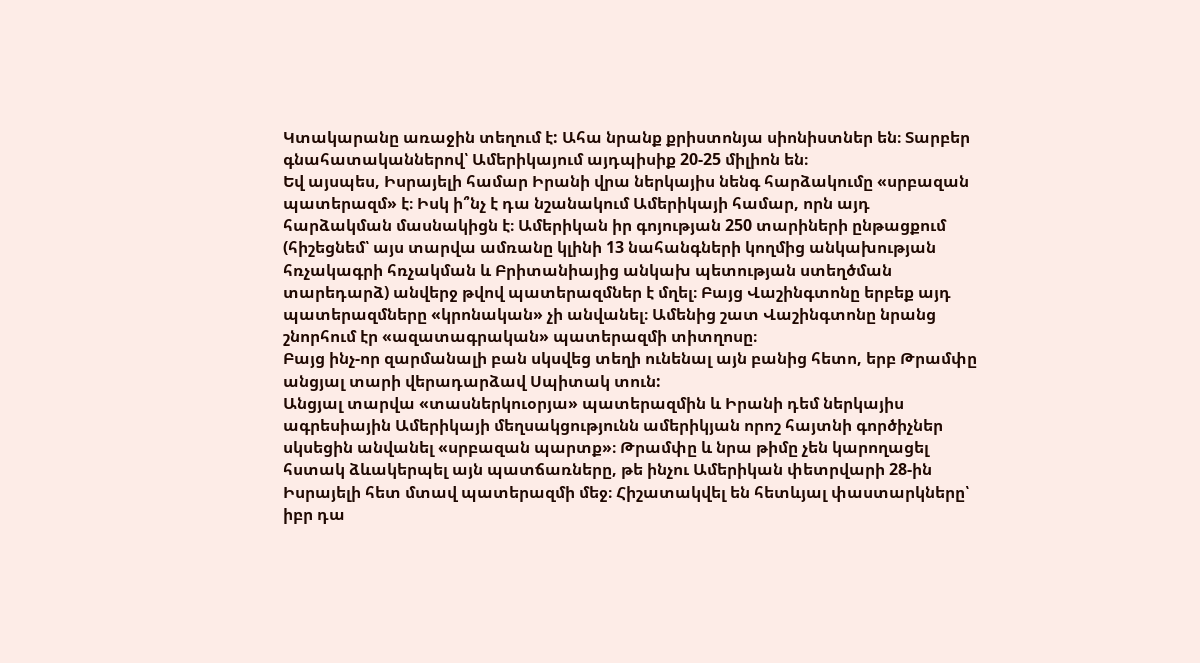Կտակարանը առաջին տեղում է: Ահա նրանք քրիստոնյա սիոնիստներ են։ Տարբեր գնահատականներով՝ Ամերիկայում այդպիսիք 20-25 միլիոն են։
Եվ այսպես, Իսրայելի համար Իրանի վրա ներկայիս նենգ հարձակումը «սրբազան պատերազմ» է։ Իսկ ի՞նչ է դա նշանակում Ամերիկայի համար, որն այդ հարձակման մասնակիցն է։ Ամերիկան իր գոյության 250 տարիների ընթացքում (հիշեցնեմ՝ այս տարվա ամռանը կլինի 13 նահանգների կողմից անկախության հռչակագրի հռչակման և Բրիտանիայից անկախ պետության ստեղծման տարեդարձ) անվերջ թվով պատերազմներ է մղել։ Բայց Վաշինգտոնը երբեք այդ պատերազմները «կրոնական» չի անվանել։ Ամենից շատ Վաշինգտոնը նրանց շնորհում էր «ազատագրական» պատերազմի տիտղոսը։
Բայց ինչ-որ զարմանալի բան սկսվեց տեղի ունենալ այն բանից հետո, երբ Թրամփը անցյալ տարի վերադարձավ Սպիտակ տուն:
Անցյալ տարվա «տասներկուօրյա» պատերազմին և Իրանի դեմ ներկայիս ագրեսիային Ամերիկայի մեղսակցությունն ամերիկյան որոշ հայտնի գործիչներ սկսեցին անվանել «սրբազան պարտք»։ Թրամփը և նրա թիմը չեն կարողացել հստակ ձևակերպել այն պատճառները, թե ինչու Ամերիկան փետրվարի 28-ին Իսրայելի հետ մտավ պատերազմի մեջ։ Հիշատակվել են հետևյալ փաստարկները՝ իբր դա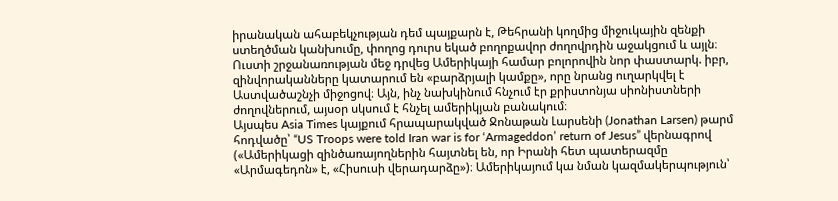իրանական ահաբեկչության դեմ պայքարն է, Թեհրանի կողմից միջուկային զենքի ստեղծման կանխումը, փողոց դուրս եկած բողոքավոր ժողովրդին աջակցում և այլն։ Ուստի շրջանառության մեջ դրվեց Ամերիկայի համար բոլորովին նոր փաստարկ. իբր, զինվորականները կատարում են «բարձրյալի կամքը», որը նրանց ուղարկվել է Աստվածաշնչի միջոցով։ Այն, ինչ նախկինում հնչում էր քրիստոնյա սիոնիստների ժողովներում, այսօր սկսում է հնչել ամերիկյան բանակում։
Այսպես Asia Times կայքում հրապարակված Ջոնաթան Լարսենի (Jonathan Larsen) թարմ հոդվածը՝ “US Troops were told Iran war is for ‘Armageddon’ return of Jesus” վերնագրով («Ամերիկացի զինծառայողներին հայտնել են, որ Իրանի հետ պատերազմը «Արմագեդոն» է, «Հիսուսի վերադարձը»)։ Ամերիկայում կա նման կազմակերպություն՝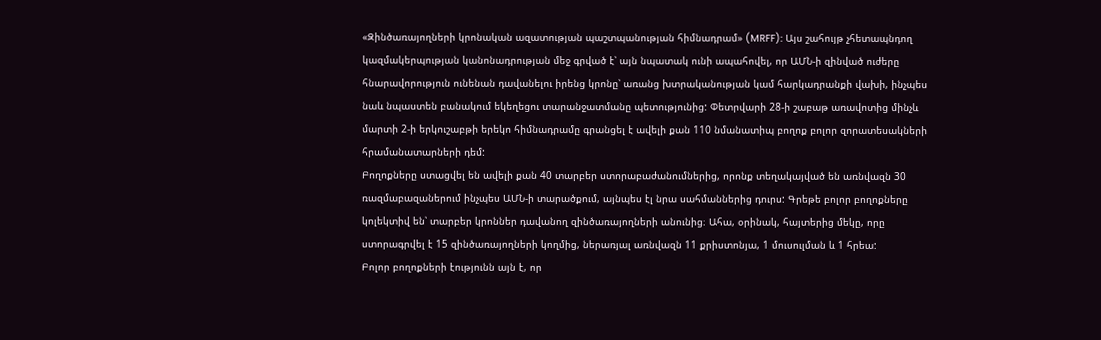«Զինծառայողների կրոնական ազատության պաշտպանության հիմնադրամ» (MRFF): Այս շահույթ չհետապնդող կազմակերպության կանոնադրության մեջ գրված է՝ այն նպատակ ունի ապահովել, որ ԱՄՆ-ի զինված ուժերը հնարավորություն ունենան դավանելու իրենց կրոնը՝ առանց խտրականության կամ հարկադրանքի վախի, ինչպես նաև նպաստեն բանակում եկեղեցու տարանջատմանը պետությունից: Փետրվարի 28-ի շաբաթ առավոտից մինչև մարտի 2-ի երկուշաբթի երեկո հիմնադրամը գրանցել է ավելի քան 110 նմանատիպ բողոք բոլոր զորատեսակների հրամանատարների դեմ:
Բողոքները ստացվել են ավելի քան 40 տարբեր ստորաբաժանումներից, որոնք տեղակայված են առնվազն 30 ռազմաբազաներում ինչպես ԱՄՆ-ի տարածքում, այնպես էլ նրա սահմաններից դուրս: Գրեթե բոլոր բողոքները կոլեկտիվ են՝ տարբեր կրոններ դավանող զինծառայողների անունից։ Ահա, օրինակ, հայտերից մեկը, որը ստորագրվել է 15 զինծառայողների կողմից, ներառյալ առնվազն 11 քրիստոնյա, 1 մուսուլման և 1 հրեա:
Բոլոր բողոքների էությունն այն է, որ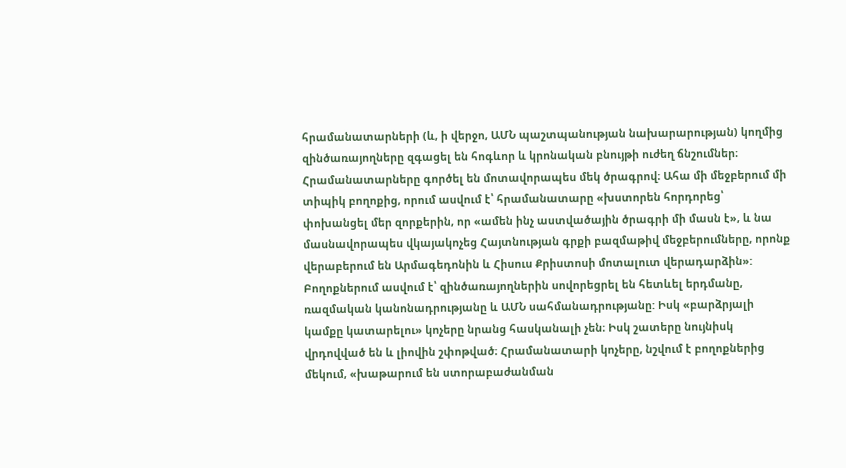հրամանատարների (և, ի վերջո, ԱՄՆ պաշտպանության նախարարության) կողմից զինծառայողները զգացել են հոգևոր և կրոնական բնույթի ուժեղ ճնշումներ։ Հրամանատարները գործել են մոտավորապես մեկ ծրագրով։ Ահա մի մեջբերում մի տիպիկ բողոքից, որում ասվում է՝ հրամանատարը «խստորեն հորդորեց՝ փոխանցել մեր զորքերին, որ «ամեն ինչ աստվածային ծրագրի մի մասն է», և նա մասնավորապես վկայակոչեց Հայտնության գրքի բազմաթիվ մեջբերումները, որոնք վերաբերում են Արմագեդոնին և Հիսուս Քրիստոսի մոտալուտ վերադարձին»:
Բողոքներում ասվում է՝ զինծառայողներին սովորեցրել են հետևել երդմանը, ռազմական կանոնադրությանը և ԱՄՆ սահմանադրությանը: Իսկ «բարձրյալի կամքը կատարելու» կոչերը նրանց հասկանալի չեն։ Իսկ շատերը նույնիսկ վրդովված են և լիովին շփոթված։ Հրամանատարի կոչերը, նշվում է բողոքներից մեկում, «խաթարում են ստորաբաժանման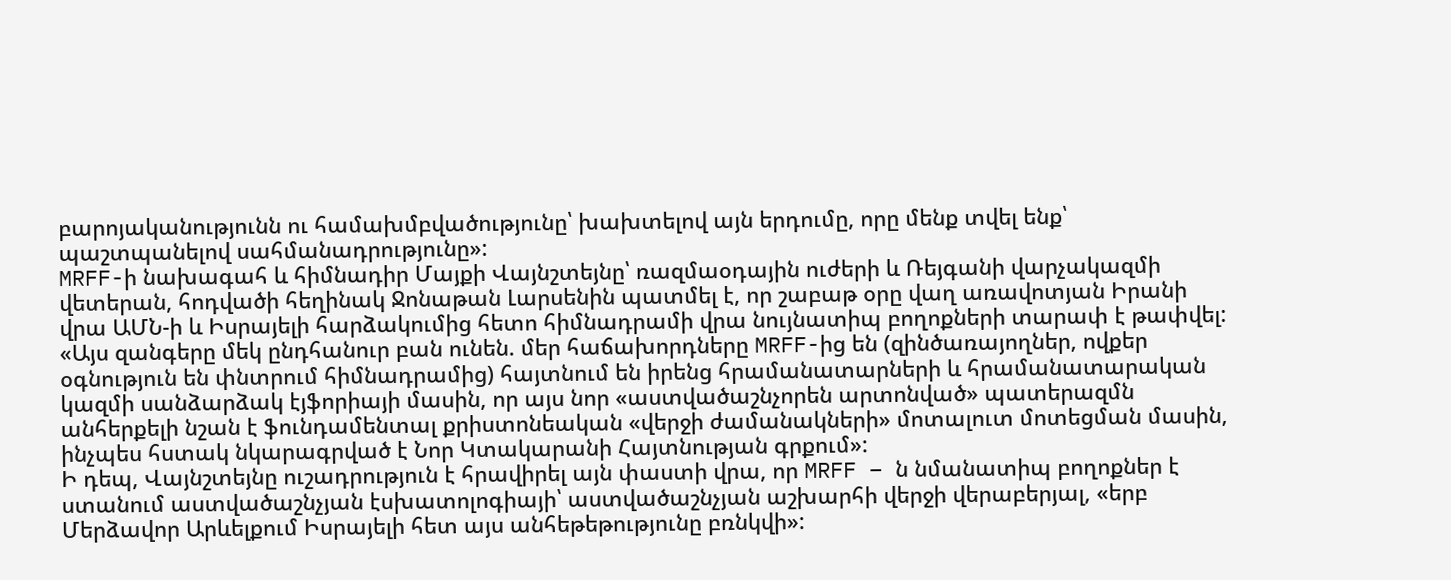բարոյականությունն ու համախմբվածությունը՝ խախտելով այն երդումը, որը մենք տվել ենք՝ պաշտպանելով սահմանադրությունը»:
MRFF-ի նախագահ և հիմնադիր Մայքի Վայնշտեյնը՝ ռազմաօդային ուժերի և Ռեյգանի վարչակազմի վետերան, հոդվածի հեղինակ Ջոնաթան Լարսենին պատմել է, որ շաբաթ օրը վաղ առավոտյան Իրանի վրա ԱՄՆ-ի և Իսրայելի հարձակումից հետո հիմնադրամի վրա նույնատիպ բողոքների տարափ է թափվել: «Այս զանգերը մեկ ընդհանուր բան ունեն. մեր հաճախորդները MRFF-ից են (զինծառայողներ, ովքեր օգնություն են փնտրում հիմնադրամից) հայտնում են իրենց հրամանատարների և հրամանատարական կազմի սանձարձակ էյֆորիայի մասին, որ այս նոր «աստվածաշնչորեն արտոնված» պատերազմն անհերքելի նշան է ֆունդամենտալ քրիստոնեական «վերջի ժամանակների» մոտալուտ մոտեցման մասին, ինչպես հստակ նկարագրված է Նոր Կտակարանի Հայտնության գրքում»:
Ի դեպ, Վայնշտեյնը ուշադրություն է հրավիրել այն փաստի վրա, որ MRFF – ն նմանատիպ բողոքներ է ստանում աստվածաշնչյան էսխատոլոգիայի՝ աստվածաշնչյան աշխարհի վերջի վերաբերյալ, «երբ Մերձավոր Արևելքում Իսրայելի հետ այս անհեթեթությունը բռնկվի»: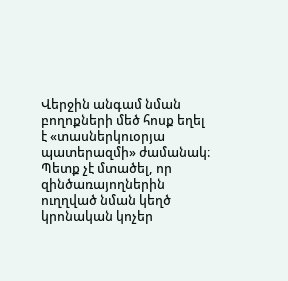Վերջին անգամ նման բողոքների մեծ հոսք եղել է «տասներկուօրյա պատերազմի» ժամանակ։
Պետք չէ մտածել, որ զինծառայողներին ուղղված նման կեղծ կրոնական կոչեր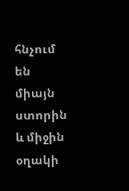հնչում են միայն ստորին և միջին օղակի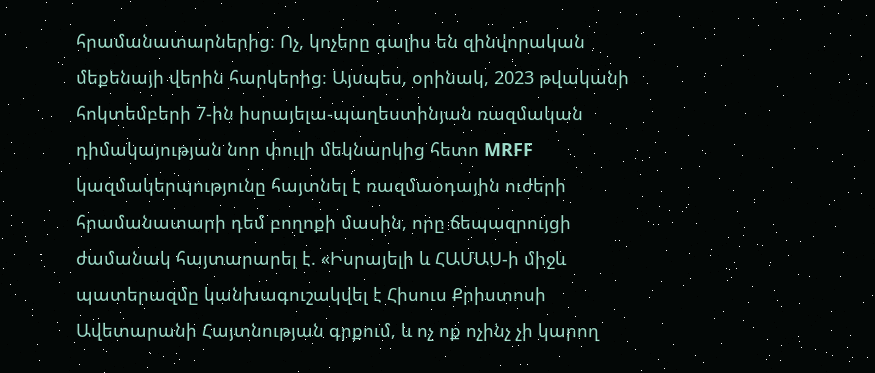հրամանատարներից։ Ոչ, կոչերը գալիս են զինվորական մեքենայի վերին հարկերից։ Այսպես, օրինակ, 2023 թվականի հոկտեմբերի 7-ին իսրայելա-պաղեստինյան ռազմական դիմակայության նոր փուլի մեկնարկից հետո MRFF կազմակերպությունը հայտնել է ռազմաօդային ուժերի հրամանատարի դեմ բողոքի մասին, որը ճեպազրույցի ժամանակ հայտարարել է. «Իսրայելի և ՀԱՄԱՍ-ի միջև պատերազմը կանխագուշակվել է Հիսուս Քրիստոսի Ավետարանի Հայտնության գրքում, և ոչ ոք ոչինչ չի կարող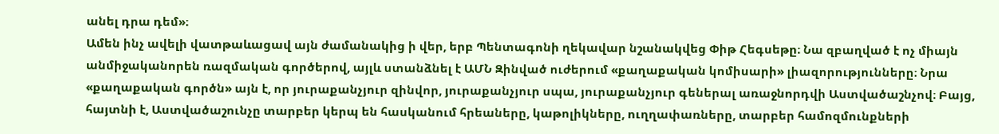անել դրա դեմ»։
Ամեն ինչ ավելի վատթաևացավ այն ժամանակից ի վեր, երբ Պենտագոնի ղեկավար նշանակվեց Փիթ Հեգսեթը։ Նա զբաղված է ոչ միայն անմիջականորեն ռազմական գործերով, այլև ստանձնել է ԱՄՆ Զինված ուժերում «քաղաքական կոմիսարի» լիազորությունները։ Նրա «քաղաքական գործն» այն է, որ յուրաքանչյուր զինվոր, յուրաքանչյուր սպա, յուրաքանչյուր գեներալ առաջնորդվի Աստվածաշնչով։ Բայց, հայտնի է, Աստվածաշունչը տարբեր կերպ են հասկանում հրեաները, կաթոլիկները, ուղղափառները, տարբեր համոզմունքների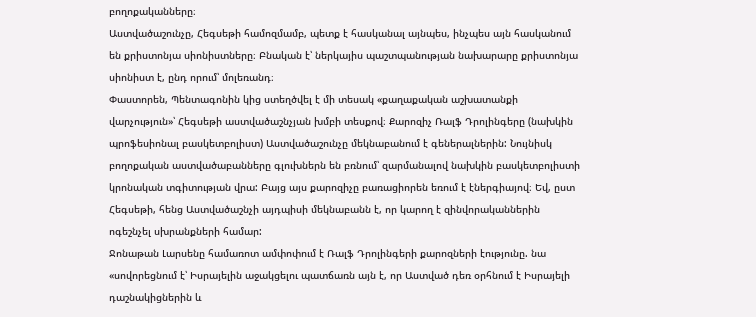բողոքականները։
Աստվածաշունչը, Հեգսեթի համոզմամբ, պետք է հասկանալ այնպես, ինչպես այն հասկանում են քրիստոնյա սիոնիստները։ Բնական է՝ ներկայիս պաշտպանության նախարարը քրիստոնյա սիոնիստ է, ընդ որում՝ մոլեռանդ։
Փաստորեն, Պենտագոնին կից ստեղծվել է մի տեսակ «քաղաքական աշխատանքի վարչություն»՝ Հեգսեթի աստվածաշնչյան խմբի տեսքով։ Քարոզիչ Ռալֆ Դրոլինգերը (նախկին պրոֆեսիոնալ բասկետբոլիստ) Աստվածաշունչը մեկնաբանում է գեներալներին: Նույնիսկ բողոքական աստվածաբանները գլուխներն են բռնում՝ զարմանալով նախկին բասկետբոլիստի կրոնական տգիտության վրա: Բայց այս քարոզիչը բառացիորեն եռում է էներգիայով։ Եվ, ըստ Հեգսեթի, հենց Աստվածաշնչի այդպիսի մեկնաբանն է, որ կարող է զինվորականներին ոգեշնչել սխրանքների համար:
Ջոնաթան Լարսենը համառոտ ամփոփում է Ռալֆ Դրոլինգերի քարոզների էությունը. նա «սովորեցնում է՝ Իսրայելին աջակցելու պատճառն այն է, որ Աստված դեռ օրհնում է Իսրայելի դաշնակիցներին և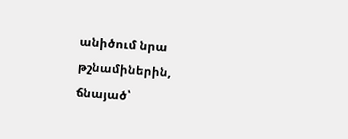անիծում նրա թշնամիներին, ճնայած՝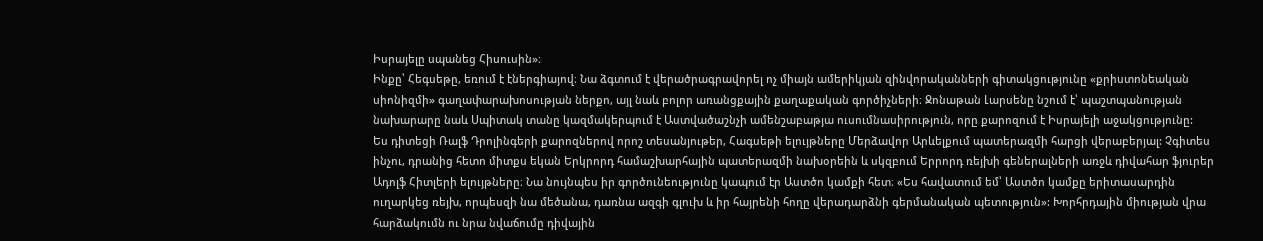Իսրայելը սպանեց Հիսուսին»։
Ինքը՝ Հեգսեթը, եռում է էներգիայով։ Նա ձգտում է վերածրագրավորել ոչ միայն ամերիկյան զինվորականների գիտակցությունը «քրիստոնեական սիոնիզմի» գաղափարախոսության ներքո, այլ նաև բոլոր առանցքային քաղաքական գործիչների։ Ջոնաթան Լարսենը նշում է՝ պաշտպանության նախարարը նաև Սպիտակ տանը կազմակերպում է Աստվածաշնչի ամենշաբաթյա ուսումնասիրություն, որը քարոզում է Իսրայելի աջակցությունը:
Ես դիտեցի Ռալֆ Դրոլինգերի քարոզներով որոշ տեսանյութեր, Հագսեթի ելույթները Մերձավոր Արևելքում պատերազմի հարցի վերաբերյալ: Չգիտես ինչու, դրանից հետո միտքս եկան Երկրորդ համաշխարհային պատերազմի նախօրեին և սկզբում Երրորդ ռեյխի գեներալների առջև դիվահար ֆյուրեր Ադոլֆ Հիտլերի ելույթները։ Նա նույնպես իր գործունեությունը կապում էր Աստծո կամքի հետ։ «Ես հավատում եմ՝ Աստծո կամքը երիտասարդին ուղարկեց ռեյխ, որպեսզի նա մեծանա, դառնա ազգի գլուխ և իր հայրենի հողը վերադարձնի գերմանական պետություն»: Խորհրդային միության վրա հարձակումն ու նրա նվաճումը դիվային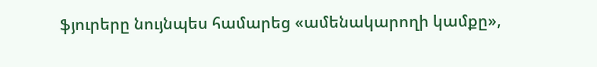ֆյուրերը նույնպես համարեց «ամենակարողի կամքը»,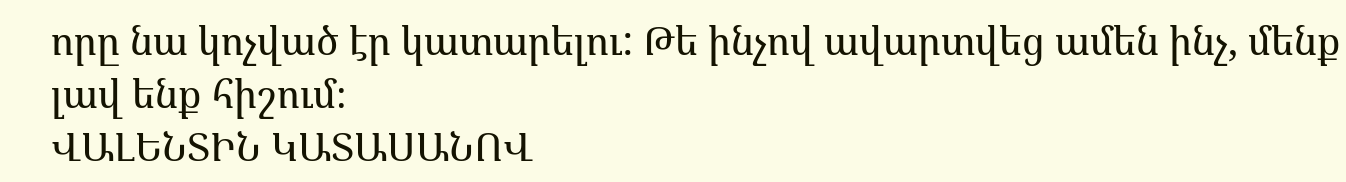որը նա կոչված էր կատարելու: Թե ինչով ավարտվեց ամեն ինչ, մենք լավ ենք հիշում։
ՎԱԼԵՆՏԻՆ ԿԱՏԱՍԱՆՈՎ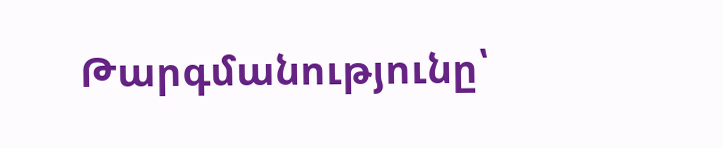Թարգմանությունը՝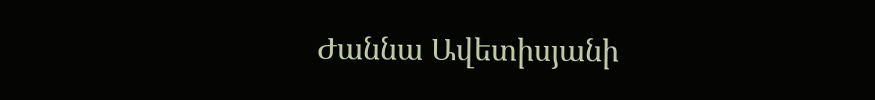Ժաննա Ավետիսյանի